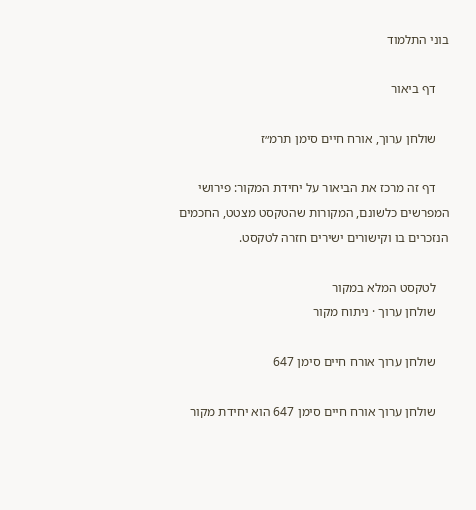בוני התלמוד

    דף ביאור

    שולחן ערוך, אורח חיים סימן תרמ״ז

    דף זה מרכז את הביאור על יחידת המקור: פירושי המפרשים כלשונם, המקורות שהטקסט מצטט, החכמים הנזכרים בו וקישורים ישירים חזרה לטקסט.

    לטקסט המלא במקור
    שולחן ערוך · ניתוח מקור

    שולחן ערוך אורח חיים סימן 647

    שולחן ערוך אורח חיים סימן 647 הוא יחידת מקור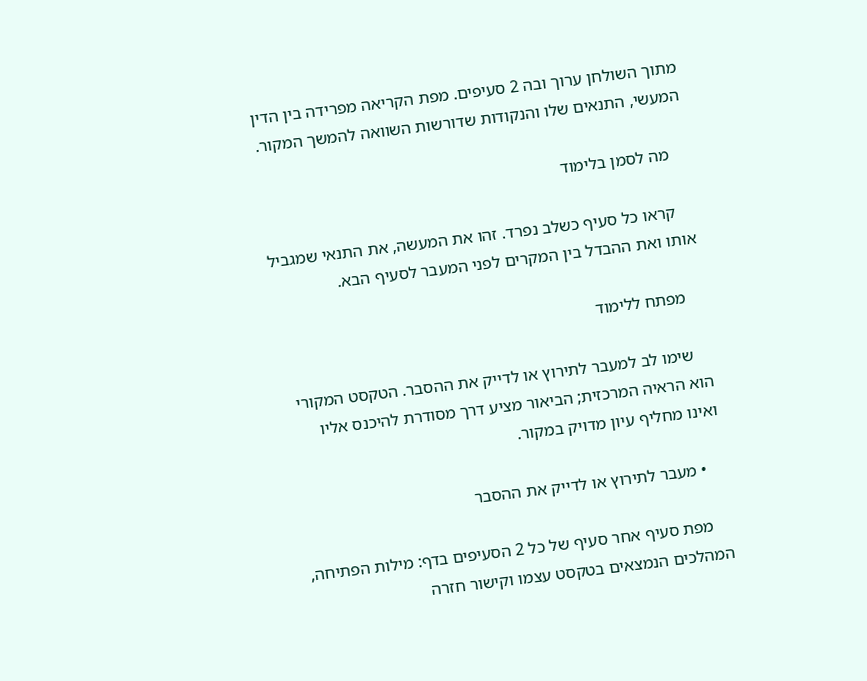מתוך השולחן ערוך ובה 2 סעיפים. מפת הקריאה מפרידה בין הדין המעשי, התנאים שלו והנקודות שדורשות השוואה להמשך המקור.

    מה לסמן בלימוד

    קראו כל סעיף כשלב נפרד. זהו את המעשה, את התנאי שמגביל אותו ואת ההבדל בין המקרים לפני המעבר לסעיף הבא.

    מפתח ללימוד

    שימו לב למעבר לתירוץ או לדייק את ההסבר. הטקסט המקורי הוא הראיה המרכזית; הביאור מציע דרך מסודרת להיכנס אליו ואינו מחליף עיון מדויק במקור.

    • מעבר לתירוץ או לדייק את ההסבר

    מפת סעיף אחר סעיף של כל 2 הסעיפים בדף: מילות הפתיחה, המהלכים הנמצאים בטקסט עצמו וקישור חזרה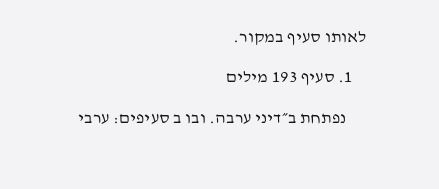לאותו סעיף במקור.

    1. סעיף 193 מילים

      נפתחת ב״דיני ערבה. ובו ב סעיפים: ערבי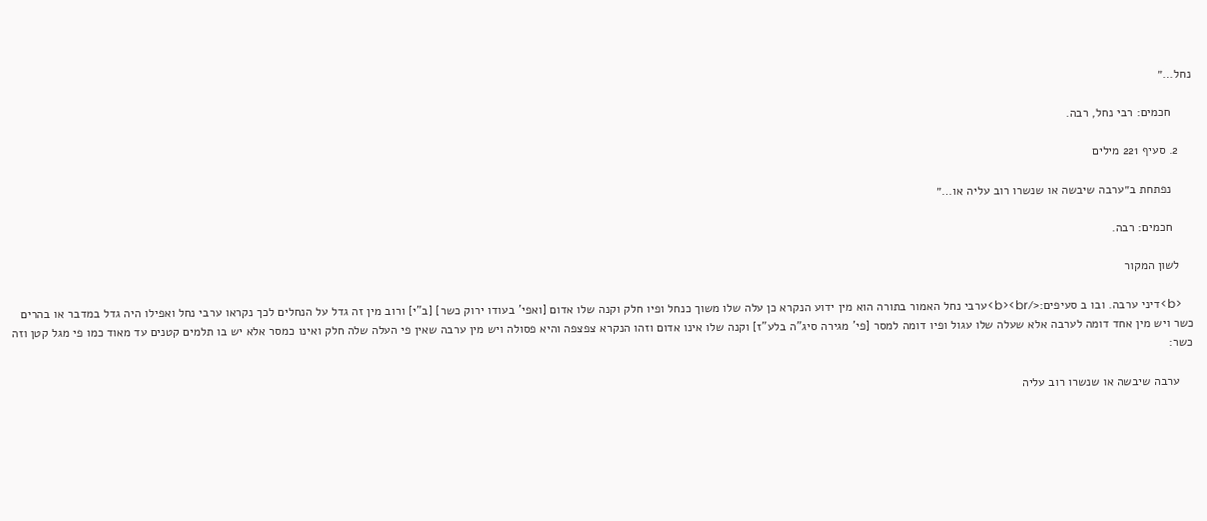נחל…״

      חכמים: רבי נחל, רבה.

    2. סעיף 221 מילים

      נפתחת ב״ערבה שיבשה או שנשרו רוב עליה או…״

      חכמים: רבה.

    לשון המקור

    <b>דיני ערבה. ובו ב סעיפים:</b><br>ערבי נחל האמור בתורה הוא מין ידוע הנקרא כן עלה שלו משוך כנחל ופיו חלק וקנה שלו אדום [ואפי' בעודו ירוק כשר] [ב"י] ורוב מין זה גדל על הנחלים לכך נקראו ערבי נחל ואפילו היה גדל במדבר או בהרים כשר ויש מין אחד דומה לערבה אלא שעלה שלו עגול ופיו דומה למסר [פי' מגירה סיג"ה בלע"ז] וקנה שלו אינו אדום וזהו הנקרא צפצפה והיא פסולה ויש מין ערבה שאין פי העלה שלה חלק ואינו כמסר אלא יש בו תלמים קטנים עד מאוד כמו פי מגל קטן וזה כשר:

    ערבה שיבשה או שנשרו רוב עליה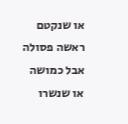או שנקטם ראשה פסולה אבל כמושה או שנשרו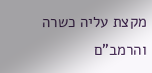מקצת עליה כשרה והרמב"ם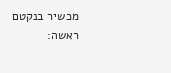מכשיר בנקטם ראשה: